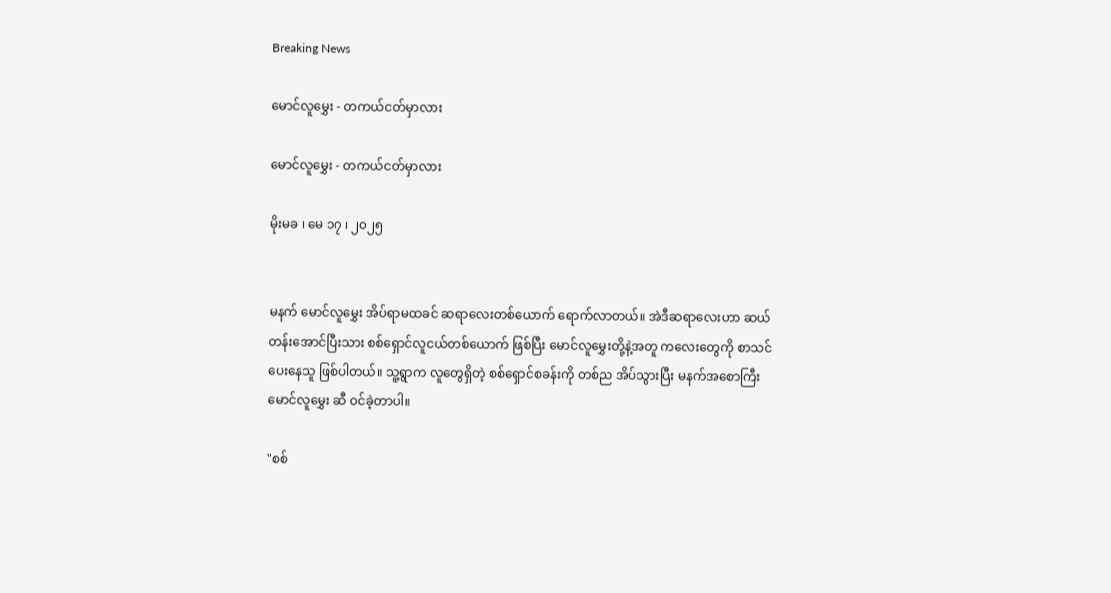Breaking News

မောင်လူမွှေး - တကယ်ငတ်မှာလား

မောင်လူမွှေး - တကယ်ငတ်မှာလား

မိုးမခ ၊ မေ ၁၇ ၊ ၂၀၂၅


မနက် မောင်လူမွှေး အိပ်ရာမထခင် ဆရာလေးတစ်ယောက် ရောက်လာတယ်။ အဲဒီဆရာလေးဟာ ဆယ်တန်းအောင်ပြီးသား စစ်ရှောင်လူငယ်တစ်ယောက် ဖြစ်ပြီး မောင်လူမွှေးတို့နဲ့အတူ ကလေးတွေကို စာသင်ပေးနေသူ ဖြစ်ပါတယ်။ သူ့ရွာက လူတွေရှိတဲ့ စစ်ရှောင်စခန်းကို တစ်ည အိပ်သွားပြီး မနက်အစောကြီး မောင်လူမွှေး ဆီ ဝင်ခဲ့တာပါ။

"စစ်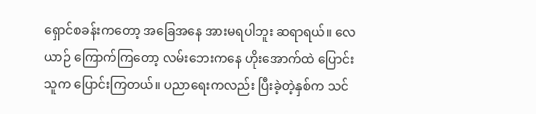ရှောင်စခန်းကတော့ အခြေအနေ အားမရပါဘူး ဆရာရယ်။ လေယာဉ် ကြောက်ကြတော့ လမ်းဘေးကနေ ဟိုးအောက်ထဲ ပြောင်းသူက ပြောင်းကြတယ်။ ပညာရေးကလည်း ပြီးခဲ့တဲ့နှစ်က သင်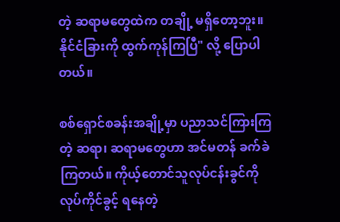တဲ့ ဆရာမတွေထဲက တချို့ မရှိတော့ဘူး။ နိုင်ငံခြားကို ထွက်ကုန်ကြပြီ" လို့ ပြောပါတယ်။

စစ်ရှောင်စခန်းအချို့မှာ ပညာသင်ကြားကြတဲ့ ဆရာ၊ ဆရာမတွေဟာ အင်မတန် ခက်ခဲကြတယ်။ ကိုယ့်တောင်သူလုပ်ငန်းခွင်ကို လုပ်ကိုင်ခွင့် ရနေတဲ့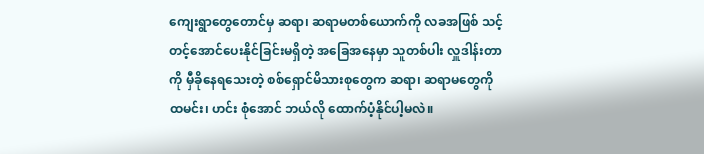ကျေးရွာတွေတောင်မှ ဆရာ၊ ဆရာမတစ်ယောက်ကို လခအဖြစ် သင့်တင့်အောင်ပေးနိုင်ခြင်းမရှိတဲ့ အခြေအနေမှာ သူတစ်ပါး လှူဒါန်းတာကို မှီခိုနေရသေးတဲ့ စစ်ရှောင်မိသားစုတွေက ဆရာ၊ ဆရာမတွေကို ထမင်း၊ ဟင်း စုံအောင် ဘယ်လို ထောက်ပံ့နိုင်ပါ့မလဲ။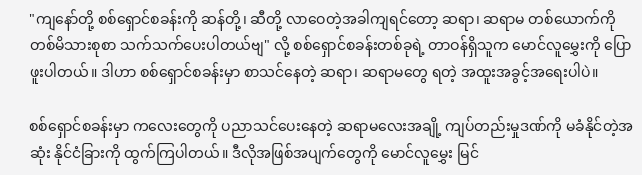"ကျနော်တို့ စစ်ရှောင်စခန်းကို ဆန်တို့၊ ဆီတို့ လာဝေတဲ့အခါကျရင်တော့ ဆရာ၊ ဆရာမ တစ်ယောက်ကို တစ်မိသားစုစာ သက်သက်ပေးပါတယ်ဗျ" လို့ စစ်ရှောင်စခန်းတစ်ခုရဲ့ တာဝန်ရှိသူက မောင်လူမွှေးကို ပြောဖူးပါတယ်။ ဒါဟာ စစ်ရှောင်စခန်းမှာ စာသင်နေတဲ့ ဆရာ၊ ဆရာမတွေ ရတဲ့ အထူးအခွင့်အရေးပါပဲ။

စစ်ရှောင်စခန်းမှာ ကလေးတွေကို ပညာသင်ပေးနေတဲ့ ဆရာမလေးအချို့ ကျပ်တည်းမှုဒဏ်ကို မခံနိုင်တဲ့အဆုံး နိုင်ငံခြားကို ထွက်ကြပါတယ်။ ဒီလိုအဖြစ်အပျက်တွေကို မောင်လူမွှေး မြင်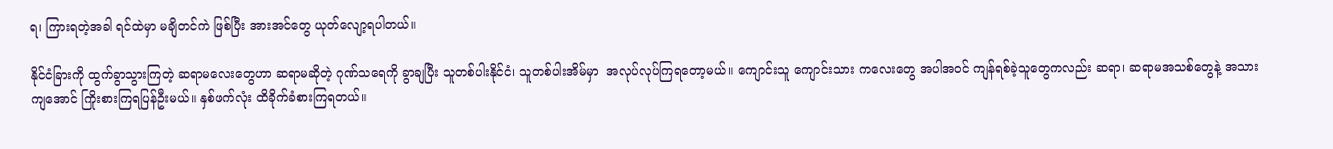ရ၊ ကြားရတဲ့အခါ ရင်ထဲမှာ မချိတင်ကဲ ဖြစ်ပြီး အားအင်တွေ ယုတ်လျော့ရပါတယ်။

နိုင်ငံခြားကို ထွက်ခွာသွားကြတဲ့ ဆရာမလေးတွေဟာ ဆရာမဆိုတဲ့ ဂုဏ်သရေကို ခွာချပြီး သူတစ်ပါးနိုင်ငံ၊ သူတစ်ပါးအိမ်မှာ  အလုပ်လုပ်ကြရတော့မယ်။ ကျောင်းသူ ကျောင်းသား ကလေးတွေ အပါအဝင် ကျန်ရစ်ခဲ့သူတွေကလည်း ဆရာ၊ ဆရာမအသစ်တွေနဲ့ အသားကျအောင် ကြိုးစားကြရပြန်ဦးမယ်။ နှစ်ဖက်လုံး ထိခိုက်ခံစားကြရတယ်။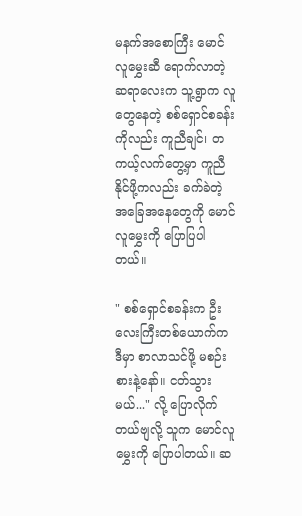မနက်အစောကြီး မောင်လူမွှေးဆီ ရောက်လာတဲ့ ဆရာလေးက သူ့ရွာက လူတွေနေတဲ့ စစ်ရှောင်စခန်းကိုလည်း ကူညီချင်၊ တကယ့်လက်တွေ့မှာ ကူညီနိုင်ဖို့ကလည်း ခက်ခဲတဲ့ အခြေအနေတွေကို မောင်လူမွှေးကို ပြောပြပါတယ်။

" စစ်ရှောင်စခန်းက ဦးလေးကြီးတစ်ယောက်က ဒီမှာ စာလာသင်ဖို့ မစဉ်းစားနဲ့နော်။ ငတ်သွားမယ်..." လို့ ပြောလိုက်တယ်ဗျလို့ သူက မောင်လူမွှေးကို ပြောပါတယ်။ ဆ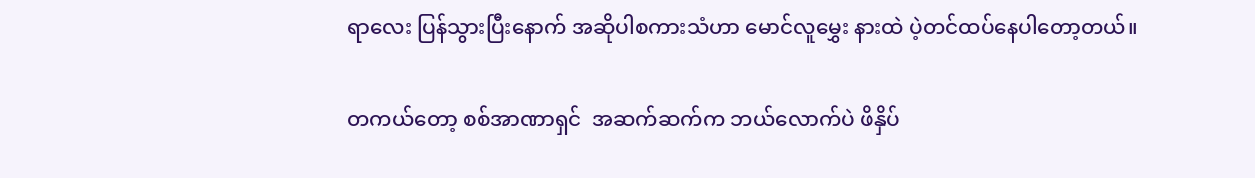ရာလေး ပြန်သွားပြီးနောက် အဆိုပါစကားသံဟာ မောင်လူမွှေး နားထဲ ပဲ့တင်ထပ်နေပါတော့တယ်။

တကယ်တော့ စစ်အာဏာရှင်  အဆက်ဆက်က ဘယ်လောက်ပဲ ဖိနှိပ်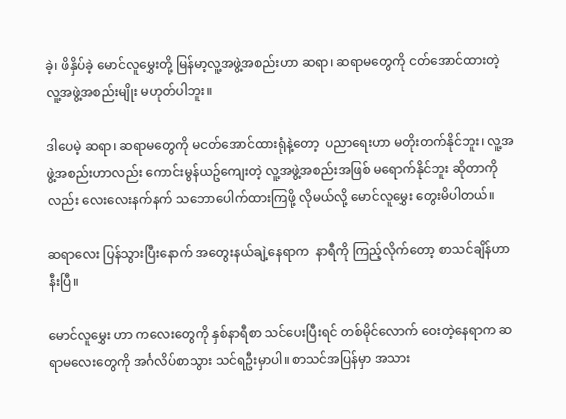ခဲ့၊ ဖိနှိပ်ခဲ့ မောင်လူမွှေးတို့ မြန်မာ့လူ့အဖွဲ့အစည်းဟာ ဆရာ၊ ဆရာမတွေကို ငတ်အောင်ထားတဲ့ လူ့အဖွဲ့အစည်းမျိုး မဟုတ်ပါဘူး။

ဒါပေမဲ့ ဆရာ၊ ဆရာမတွေကို မငတ်အောင်ထားရုံနဲ့တော့  ပညာရေးဟာ မတိုးတက်နိုင်ဘူး၊ လူ့အဖွဲ့အစည်းဟာလည်း ကောင်းမွန်ယဥ်ကျေးတဲ့ လူ့အဖွဲ့အစည်းအဖြစ် မရောက်နိုင်ဘူး ဆိုတာကိုလည်း လေးလေးနက်နက် သဘောပေါက်ထားကြဖို့ လိုမယ်လို့ မောင်လူမွှေး တွေးမိပါတယ်။

ဆရာလေး ပြန်သွားပြီးနောက် အတွေးနယ်ချဲ့နေရာက  နာရီကို ကြည့်လိုက်တော့ စာသင်ချိန်ဟာ နီးပြီ။

မောင်လူမွှေး ဟာ ကလေးတွေကို နှစ်နာရီစာ သင်ပေးပြီးရင် တစ်မိုင်လောက် ဝေးတဲ့နေရာက ဆရာမလေးတွေကို အင်္ဂလိပ်စာသွား သင်ရဦးမှာပါ။ စာသင်အပြန်မှာ အသား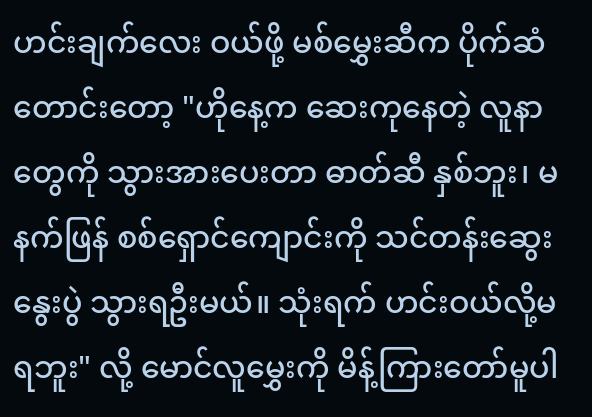ဟင်းချက်လေး ဝယ်ဖို့ မစ်မွှေးဆီက ပိုက်ဆံတောင်းတော့ "ဟိုနေ့က ဆေးကုနေတဲ့ လူနာတွေကို သွားအားပေးတာ ဓာတ်ဆီ နှစ်ဘူး၊ မနက်ဖြန် စစ်ရှောင်ကျောင်းကို သင်တန်းဆွေးနွေးပွဲ သွားရဦးမယ်။ သုံးရက် ဟင်းဝယ်လို့မရဘူး" လို့ မောင်လူမွှေးကို မိန့်ကြားတော်မူပါ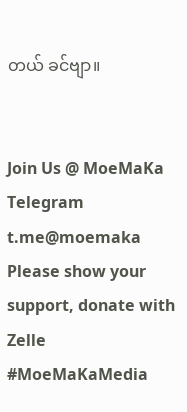တယ် ခင်ဗျာ။


Join Us @ MoeMaKa Telegram
t.me@moemaka
Please show your support, donate with Zelle
#MoeMaKaMedia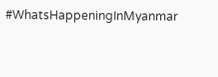#WhatsHappeningInMyanmar